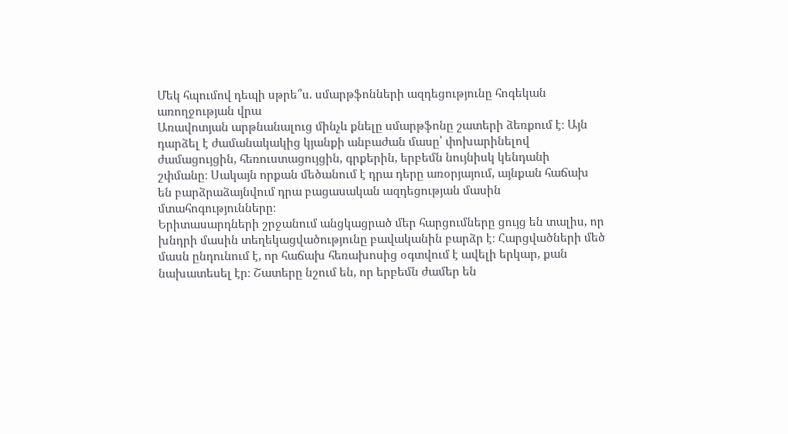Մեկ հպումով դեպի սթրե՞ս. սմարթֆոնների ազդեցությունը հոգեկան առողջության վրա
Առավոտյան արթնանալուց մինչև քնելը սմարթֆոնը շատերի ձեռքում է։ Այն
դարձել է ժամանակակից կյանքի անբաժան մասը՝ փոխարինելով
ժամացույցին, հեռուստացույցին, գրքերին, երբեմն նույնիսկ կենդանի
շփմանը։ Սակայն որքան մեծանում է դրա դերը առօրյայում, այնքան հաճախ
են բարձրաձայնվում դրա բացասական ազդեցության մասին մտահոգությունները։
Երիտասարդների շրջանում անցկացրած մեր հարցումները ցույց են տալիս, որ
խնդրի մասին տեղեկացվածությունը բավականին բարձր է։ Հարցվածների մեծ
մասն ընդունում է, որ հաճախ հեռախոսից օգտվում է ավելի երկար, քան
նախատեսել էր։ Շատերը նշում են, որ երբեմն ժամեր են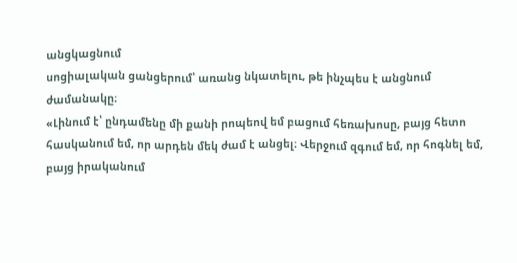անցկացնում
սոցիալական ցանցերում՝ առանց նկատելու, թե ինչպես է անցնում
ժամանակը։
«Լինում է՝ ընդամենը մի քանի րոպեով եմ բացում հեռախոսը, բայց հետո
հասկանում եմ, որ արդեն մեկ ժամ է անցել։ Վերջում զգում եմ, որ հոգնել եմ,
բայց իրականում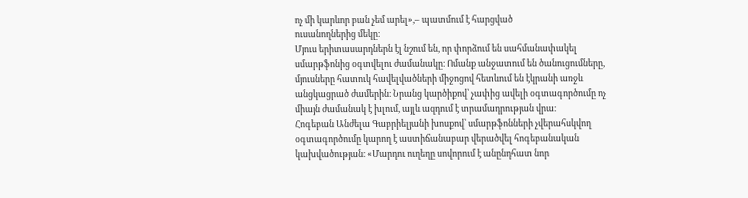ոչ մի կարևոր բան չեմ արել»,– պատմում է հարցված
ուսանողներից մեկը։
Մյուս երիտասարդներն էլ նշում են, որ փորձում են սահմանափակել
սմարթֆոնից օգտվելու ժամանակը։ Ոմանք անջատում են ծանուցումները,
մյուսները հատուկ հավելվածների միջոցով հետևում են էկրանի առջև
անցկացրած ժամերին։ Նրանց կարծիքով՝ չափից ավելի օգտագործումը ոչ
միայն ժամանակ է խլում, այլև ազդում է տրամադրության վրա։
Հոգեբան Անժելա Գաբրիելյանի խոսքով՝ սմարթֆոնների չվերահսկվող
օգտագործումը կարող է աստիճանաբար վերածվել հոգեբանական
կախվածության։ «Մարդու ուղեղը սովորում է անընդհատ նոր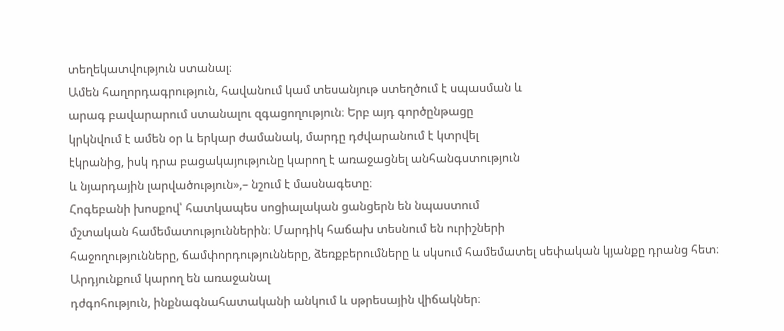տեղեկատվություն ստանալ։
Ամեն հաղորդագրություն, հավանում կամ տեսանյութ ստեղծում է սպասման և
արագ բավարարում ստանալու զգացողություն։ Երբ այդ գործընթացը
կրկնվում է ամեն օր և երկար ժամանակ, մարդը դժվարանում է կտրվել
էկրանից, իսկ դրա բացակայությունը կարող է առաջացնել անհանգստություն
և նյարդային լարվածություն»,– նշում է մասնագետը։
Հոգեբանի խոսքով՝ հատկապես սոցիալական ցանցերն են նպաստում
մշտական համեմատություններին։ Մարդիկ հաճախ տեսնում են ուրիշների
հաջողությունները, ճամփորդությունները, ձեռքբերումները և սկսում համեմատել սեփական կյանքը դրանց հետ։ Արդյունքում կարող են առաջանալ
դժգոհություն, ինքնագնահատականի անկում և սթրեսային վիճակներ։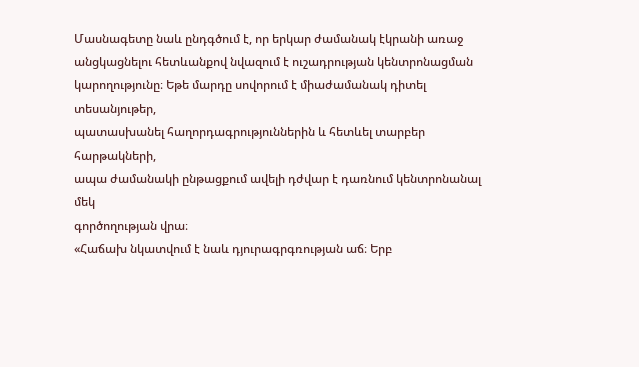Մասնագետը նաև ընդգծում է, որ երկար ժամանակ էկրանի առաջ
անցկացնելու հետևանքով նվազում է ուշադրության կենտրոնացման
կարողությունը։ Եթե մարդը սովորում է միաժամանակ դիտել տեսանյութեր,
պատասխանել հաղորդագրություններին և հետևել տարբեր հարթակների,
ապա ժամանակի ընթացքում ավելի դժվար է դառնում կենտրոնանալ մեկ
գործողության վրա։
«Հաճախ նկատվում է նաև դյուրագրգռության աճ։ Երբ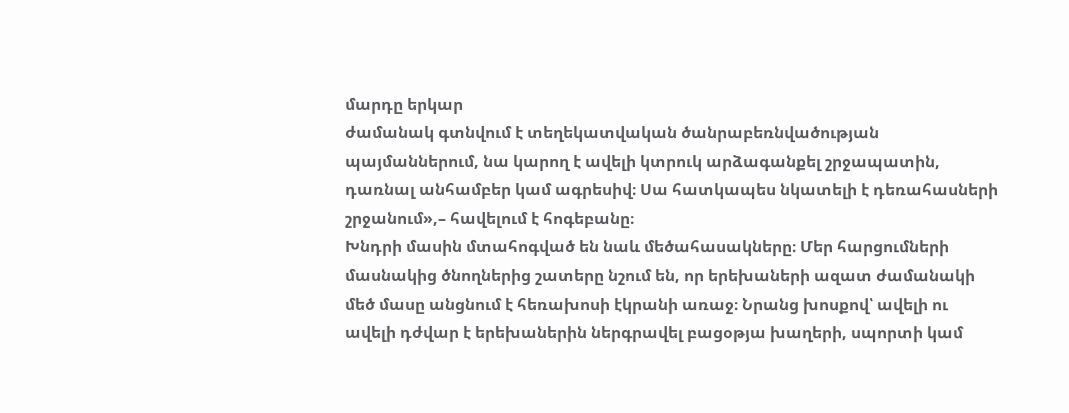մարդը երկար
ժամանակ գտնվում է տեղեկատվական ծանրաբեռնվածության
պայմաններում, նա կարող է ավելի կտրուկ արձագանքել շրջապատին,
դառնալ անհամբեր կամ ագրեսիվ։ Սա հատկապես նկատելի է դեռահասների
շրջանում»,– հավելում է հոգեբանը։
Խնդրի մասին մտահոգված են նաև մեծահասակները։ Մեր հարցումների
մասնակից ծնողներից շատերը նշում են, որ երեխաների ազատ ժամանակի
մեծ մասը անցնում է հեռախոսի էկրանի առաջ։ Նրանց խոսքով՝ ավելի ու
ավելի դժվար է երեխաներին ներգրավել բացօթյա խաղերի, սպորտի կամ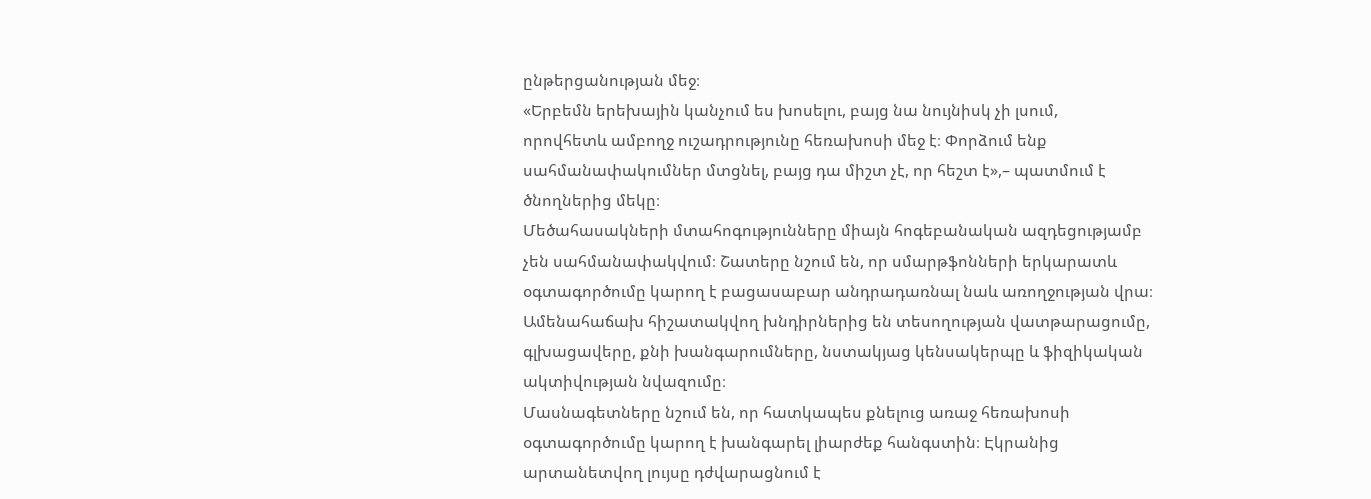ընթերցանության մեջ։
«Երբեմն երեխային կանչում ես խոսելու, բայց նա նույնիսկ չի լսում,
որովհետև ամբողջ ուշադրությունը հեռախոսի մեջ է։ Փորձում ենք
սահմանափակումներ մտցնել, բայց դա միշտ չէ, որ հեշտ է»,– պատմում է
ծնողներից մեկը։
Մեծահասակների մտահոգությունները միայն հոգեբանական ազդեցությամբ
չեն սահմանափակվում։ Շատերը նշում են, որ սմարթֆոնների երկարատև
օգտագործումը կարող է բացասաբար անդրադառնալ նաև առողջության վրա։
Ամենահաճախ հիշատակվող խնդիրներից են տեսողության վատթարացումը,
գլխացավերը, քնի խանգարումները, նստակյաց կենսակերպը և ֆիզիկական
ակտիվության նվազումը։
Մասնագետները նշում են, որ հատկապես քնելուց առաջ հեռախոսի
օգտագործումը կարող է խանգարել լիարժեք հանգստին։ Էկրանից
արտանետվող լույսը դժվարացնում է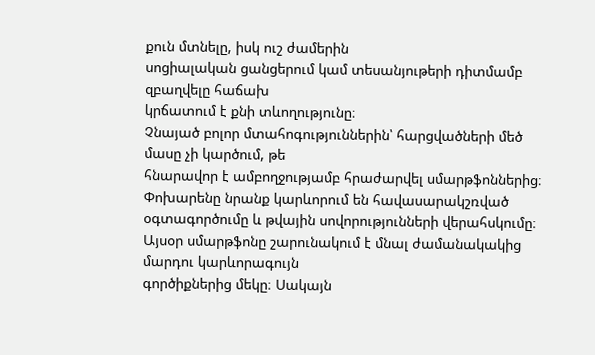քուն մտնելը, իսկ ուշ ժամերին
սոցիալական ցանցերում կամ տեսանյութերի դիտմամբ զբաղվելը հաճախ
կրճատում է քնի տևողությունը։
Չնայած բոլոր մտահոգություններին՝ հարցվածների մեծ մասը չի կարծում, թե
հնարավոր է ամբողջությամբ հրաժարվել սմարթֆոններից։ Փոխարենը նրանք կարևորում են հավասարակշռված օգտագործումը և թվային սովորությունների վերահսկումը։
Այսօր սմարթֆոնը շարունակում է մնալ ժամանակակից մարդու կարևորագույն
գործիքներից մեկը։ Սակայն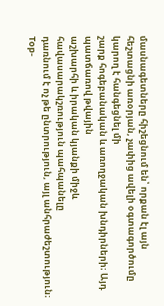մասնագետները հիշեցնում են՝ որքան էլ այն
հեշտացնի առօրյան, չափից ավելի օգտագործումը կարող է հանգեցնել մի
շարք հոգեբանական և առողջական խնդիրների։ Այդ պատճառով թվային
աշխարհի և իրական կյանքի միջև հավասարակշռություն պահպանելը
դառնում է ոչ թե ընտրություն, այլ անհրաժեշտություն։
Top-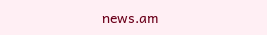news.am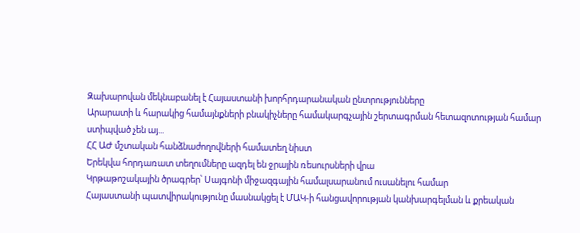Զախարովան մեկնաբանել է Հայաստանի խորհրդարանական ընտրությունները
Արարատի և հարակից համայնքների բնակիչները համակարգչային շերտագրման հետազոտության համար ստիպված չեն այ...
ՀՀ ԱԺ մշտական հանձնաժողովների համատեղ նիստ
Երեկվա հորդառատ տեղումները ազդել են ջրային ռեսուրսների վրա
Կրթաթոշակային ծրագրեր՝ Սայգոնի միջազգային համալսարանում ուսանելու համար
Հայաստանի պատվիրակությունը մասնակցել է ՄԱԿ-ի հանցավորության կանխարգելման և քրեական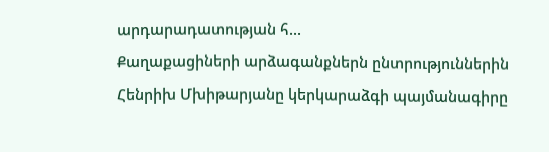արդարադատության հ...
Քաղաքացիների արձագանքներն ընտրություններին
Հենրիխ Մխիթարյանը կերկարաձգի պայմանագիրը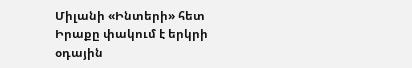Միլանի «Ինտերի» հետ
Իրաքը փակում է երկրի օդային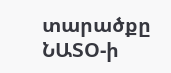տարածքը
ՆԱՏՕ-ի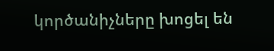կործանիչները խոցել են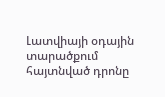Լատվիայի օդային տարածքում հայտնված դրոնը